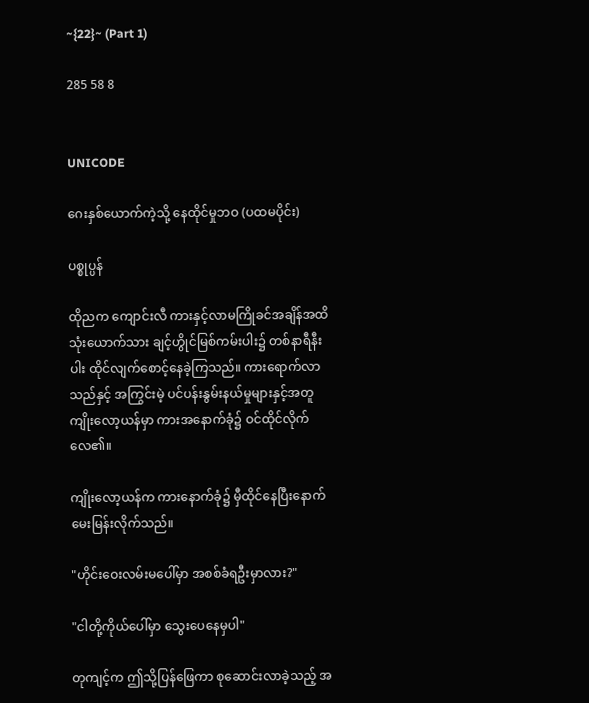~{22}~ (Part 1)

285 58 8


UNICODE

ဂေးနှစ်ယောက်ကဲ့သို့ နေထိုင်မှုဘဝ (ပထမပိုင်း)

ပစ္စုပ္ပန်

ထိုညက ကျောင်းလီ ကားနှင့်လာမကြိုခင်အချိန်အထိ သုံးယောက်သား ချင့်ဟွိုင်မြစ်ကမ်းပါး၌ တစ်နာရီနီးပါး ထိုင်လျက်စောင့်နေခဲ့ကြသည်။ ကားရောက်လာသည်နှင့် အကြွင်းမဲ့ ပင်ပန်းနွမ်းနယ်မှုများနှင့်အတူ ကျိုးလော့ယန်မှာ ကားအနောက်ခုံ၌ ဝင်ထိုင်လိုက်လေ၏။

ကျိုးလော့ယန်က ကားနောက်ခုံ၌ မှီထိုင်နေပြီးနောက် မေးမြန်းလိုက်သည်။

"ဟိုင်းဝေးလမ်းမပေါ်မှာ အစစ်ခံရဦးမှာလား?"

"ငါတို့ကိုယ်ပေါ်မှာ သွေးပေနေမှပါ"

တုကျင့်က ဤသို့ပြန်ဖြေကာ စုဆောင်းလာခဲ့သည့် အ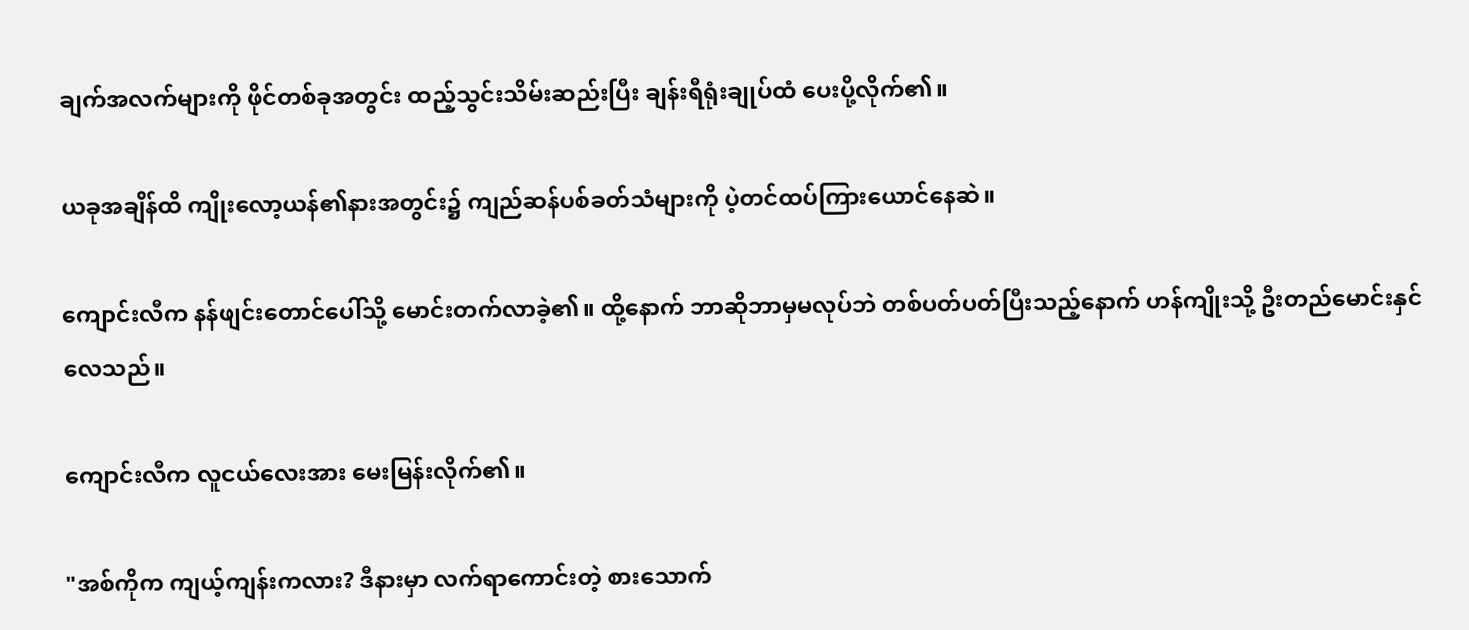ချက်အလက်များကို ဖိုင်တစ်ခုအတွင်း ထည့်သွင်းသိမ်းဆည်းပြီး ချန်းရီရုံးချုပ်ထံ ပေးပို့လိုက်၏။

ယခုအချိန်ထိ ကျိုးလော့ယန်၏နားအတွင်း၌ ကျည်ဆန်ပစ်ခတ်သံများကို ပဲ့တင်ထပ်ကြားယောင်နေဆဲ။

ကျောင်းလီက နန်ဖျင်းတောင်ပေါ်သို့ မောင်းတက်လာခဲ့၏။ ထို့နောက် ဘာဆိုဘာမှမလုပ်ဘဲ တစ်ပတ်ပတ်ပြီးသည့်နောက် ဟန်ကျိုးသို့ ဦးတည်မောင်းနှင်လေသည်။

ကျောင်းလီက လူငယ်လေးအား မေးမြန်းလိုက်၏။

"အစ်ကိုက ကျယ့်ကျန်းကလား? ဒီနားမှာ လက်ရာကောင်းတဲ့ စားသောက်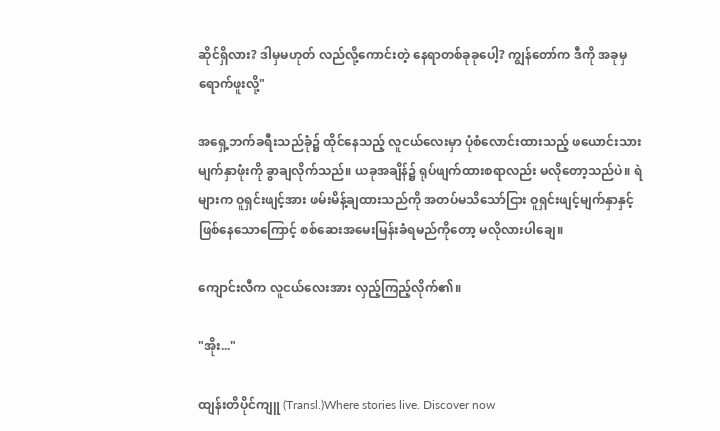ဆိုင်ရှိလား? ဒါမှမဟုတ် လည်လို့ကောင်းတဲ့ နေရာတစ်ခုခုပေါ့? ကျွန်တော်က ဒီကို အခုမှ ရောက်ဖူးလို့"

အရှေ့ဘက်ခရီးသည်ခုံ၌ ထိုင်နေသည့် လူငယ်လေးမှာ ပုံစံလောင်းထားသည့် ဖယောင်းသားမျက်နှာဖုံးကို ခွာချလိုက်သည်။ ယခုအချိန်၌ ရုပ်ဖျက်ထားစရာလည်း မလိုတော့သည်ပဲ။ ရဲများက ဝူရှင်းဖျင့်အား ဖမ်းမိန့်ချထားသည်ကို အတပ်မသိသော်ငြား ဝူရှင်းဖျင့်မျက်နှာနှင့်ဖြစ်နေသောကြောင့် စစ်ဆေးအမေးမြန်းခံရမည်ကိုတော့ မလိုလားပါချေ။

ကျောင်းလီက လူငယ်လေးအား လှည့်ကြည့်လိုက်၏။

"အိုး..."

ထျန်းတိပိုင်ကျူ (Transl.)Where stories live. Discover now